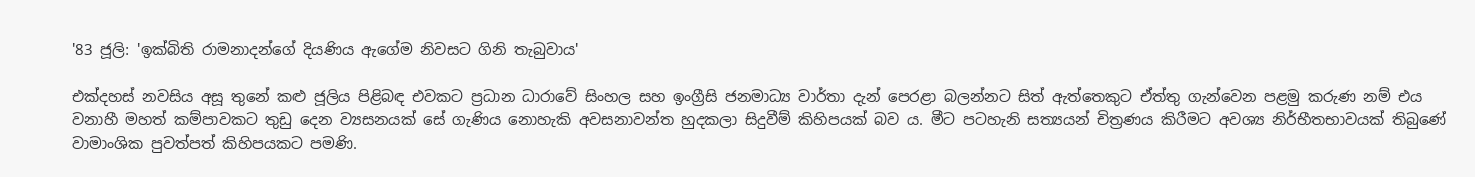'83 ජූලි: 'ඉක්බිති රාමනාදන්ගේ දියණිය ඇගේම නිවසට ගිනි තැබුවාය'

එක්දහස් නවසිය අසූ තුනේ කළු ජූලිය පිළිබඳ එවකට ප්‍රධාන ධාරාවේ සිංහල සහ ඉංග්‍රීසි ජනමාධ්‍ය වාර්තා දැන් පෙරළා බලන්නට සිත් ඇත්තෙකුට ඒත්තු ගැන්වෙන පළමු කරුණ නම් එය වනාහී මහත් කම්පාවකට තුඩු දෙන ව්‍යසනයක් සේ ගැණිය නොහැකි අවසනාවන්ත හුදකලා සිදුවීම් කිහිපයක් බව ය. මීට පටහැනි සත්‍යයන් චිත්‍රණය කිරීමට අවශ්‍ය නිර්භීතභාවයක් තිබුණේ වාමාංශික පුවත්පත් කිහිපයකට පමණි.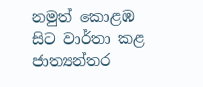නමුත් කොළඹ සිට වාර්තා කළ ජාත්‍යන්තර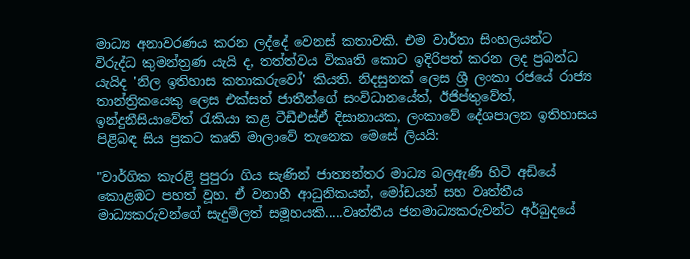මාධ්‍ය අනාවරණය කරන ලද්දේ වෙනස් කතාවකි. එම වාර්තා සිංහලයන්ට විරුද්ධ කුමන්ත්‍රණ යැයි ද, තත්ත්වය විකෘති කොට ඉදිරිපත් කරන ලද ප්‍රබන්ධ යැයිද 'නිල ඉතිහාස කතාකරුවෝ' කියති. නිදසුනක් ලෙස ශ්‍රී ලංකා රජයේ රාජ්‍ය තාන්ත්‍රිකයෙකු ලෙස එක්සත් ජාතීන්ගේ සංවිධානයේත්, ඊජිප්තුවේත්, ඉන්දුනීසියාවේත් රැකියා කළ ටීඩීඑස්ඒ දිසානායක, ලංකාවේ දේශපාලන ඉතිහාසය පිළිබඳ සිය ප්‍රකට කෘති මාලාවේ තැනෙක මෙසේ ලියයි:

"වාර්ගික කැරළි පුපුරා ගිය සැණින් ජාත්‍යන්තර මාධ්‍ය බලඇණි හිටි අඩියේ කොළඹට පහත් වූහ. ඒ වනාහී ආධුනිකයන්, මෝඩයන් සහ වෘත්තීය මාධ්‍යකරුවන්ගේ සැදුම්ලත් සමූහයකි.....වෘත්තීය ජනමාධ්‍යකරුවන්ට අර්බුදයේ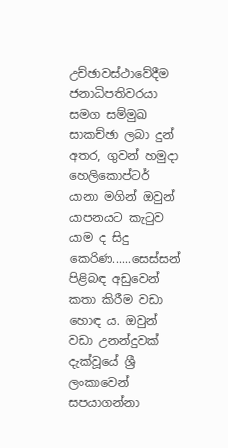උච්ඡාවස්ථාවේදීම ජනාධිපතිවරයා සමග සම්මුඛ සාකච්ඡා ලබා දුන් අතර, ගුවන් හමුදා හෙලිකොප්ටර් යානා මගින් ඔවුන් යාපනයට කැටුව යාම ද සිදු කෙරිණ......සෙස්සන් පිළිබඳ අඩුවෙන් කතා කිරීම වඩා හොඳ ය. ඔවුන් වඩා උනන්දුවක් දැක්වූයේ ශ්‍රී ලංකාවෙන් සපයාගන්නා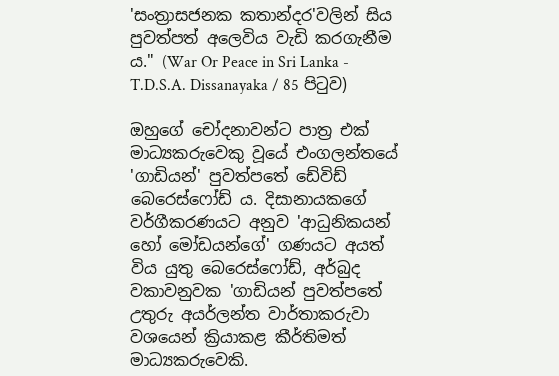'සංත්‍රාසජනක කතාන්දර'වලින් සිය පුවත්පත් අලෙවිය වැඩි කරගැනීම ය." (War Or Peace in Sri Lanka - T.D.S.A. Dissanayaka / 85 පිටුව)

ඔහුගේ චෝදනාවන්ට පාත්‍ර එක් මාධ්‍යකරුවෙකු වූයේ එංගලන්තයේ 'ගාඩියන්' පුවත්පතේ ඩේවිඩ් බෙරෙස්ෆෝඩ් ය. දිසානායකගේ වර්ගීකරණයට අනුව 'ආධුනිකයන් හෝ මෝඩයන්ගේ' ගණයට අයත් විය යුතු බෙරෙස්ෆෝඩ්, අර්බුද වකාවනුවක 'ගාඩියන් පුවත්පතේ උතුරු අයර්ලන්ත වාර්තාකරුවා වශයෙන් ක්‍රියාකළ කීර්තිමත් මාධ්‍යකරුවෙකි.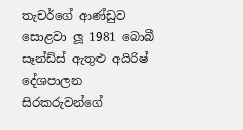තැචර්ගේ ආණ්ඩුව සොළවා ලූ 1981 බොබී සෑන්ඩ්ස් ඇතුළු අයිරිෂ් දේශපාලන සිරකරුවන්ගේ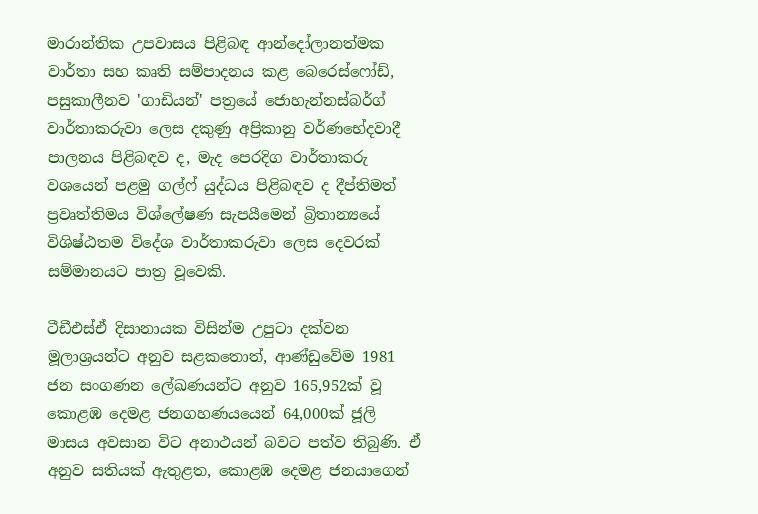මාරාන්තික උපවාසය පිළිබඳ ආන්දෝලානත්මක වාර්තා සහ කෘති සම්පාදනය කළ බෙරෙස්ෆෝඩ්, පසුකාලීනව 'ගාඩියන්' පත්‍රයේ ජොහැන්නස්බර්ග් වාර්තාකරුවා ලෙස දකුණු අප්‍රිකානු වර්ණභේදවාදී පාලනය පිළිබඳව ද, මැද පෙරදිග වාර්තාකරු වශයෙන් පළමු ගල්ෆ් යුද්ධය පිළිබඳව ද දීප්තිමත් ප්‍රවෘත්තිමය විශ්ලේෂණ සැපයීමෙන් බ්‍රිතාන්‍යයේ විශිෂ්ඨතම විදේශ වාර්තාකරුවා ලෙස දෙවරක් සම්මානයට පාත්‍ර වූවෙකි.

ටීඩීඑස්ඒ දිසානායක විසින්ම උපුටා දක්වන මූලාශ්‍රයන්ට අනුව සළකතොත්, ආණ්ඩුවේම 1981 ජන සංගණන ලේඛණයන්ට අනුව 165,952ක් වූ කොළඹ දෙමළ ජනගහණයයෙන් 64,000ක් ජූලි මාසය අවසාන විට අනාථයන් බවට පත්ව තිබුණි. ඒ අනුව සතියක් ඇතුළත, කොළඹ දෙමළ ජනයාගෙන්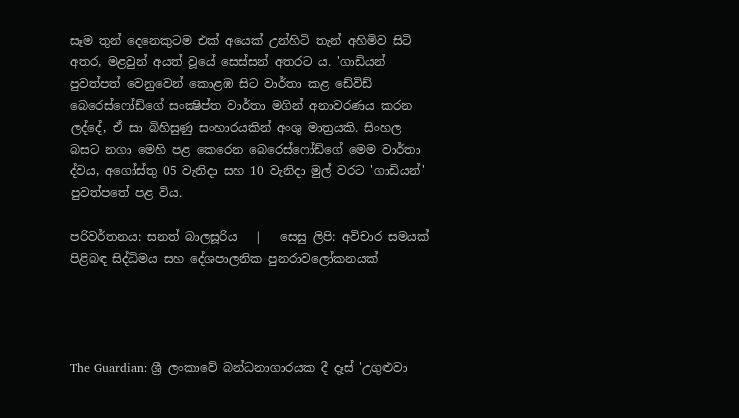සෑම තුන් දෙනෙකුටම එක් අයෙක් උන්හිටි තැන් අහිමිව සිටි අතර, මළවුන් අයත් වූයේ සෙස්සන් අතරට ය. 'ගාඩියන් පුවත්පත් වෙනුවෙන් කොළඹ සිට වාර්තා කළ ඩේවිඩ් බෙරෙස්ෆෝඩ්ගේ සංක්‍ෂිප්ත වාර්තා මගින් අනාවරණය කරන ලද්දේ, ඒ සා බිහිසුණු සංහාරයකින් අංශු මාත්‍රයකි. සිංහල බසට නගා මෙහි පළ කෙරෙන බෙරෙස්‍ෆෝඩ්ගේ මෙම වාර්තා ද්වය, අගෝස්තු 05 වැනිදා සහ 10 වැනිදා මුල් වරට 'ගාඩියන්' පුවත්පතේ පළ විය.

පරිවර්තනය: සනත් බාලසූරිය   |   සෙසු ලිපි: අවිචාර සමයක් පිළිබඳ සිද්ධිමය සහ දේශපාලනික පුනරාවලෝකනයක්




The Guardian: ශ්‍රී ලංකාවේ බන්ධනාගාරයක දී දෑස් 'උගුළුවා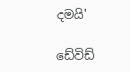දමයි'

ඩේවිඩ්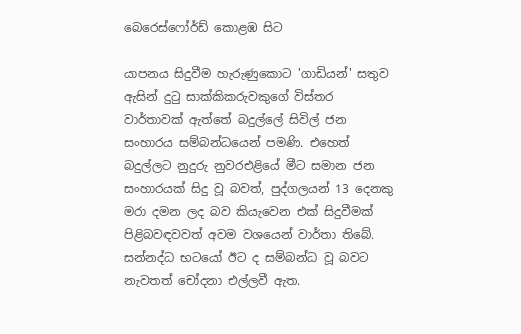බෙරෙස්ෆෝර්ඩ් කොළඹ සිට

යාපනය සිදුවීම හැරුණුකොට 'ගාඩියන්' සතුව ඇසින් දුටු සාක්කිකරුවකුගේ විස්තර වාර්තාවක් ඇත්තේ බදුල්ලේ සිවිල් ජන සංහාරය සම්බන්ධයෙන් පමණි. එහෙත් බදුල්ලට නුදුරු නුවරඑළියේ මීට සමාන ජන සංහාරයක් සිදු වූ බවත්, පුද්ගලයන් 13 දෙනකු මරා දමන ලද බව කියැවෙන එක් සිදුවීමක් පිළිබවඳවවත් අවම වශයෙන් වාර්තා තිබේ. සන්නද්ධ භටයෝ ඊට ද සම්බන්ධ වූ බවට නැවතත් චෝදනා එල්ලවී ඇත.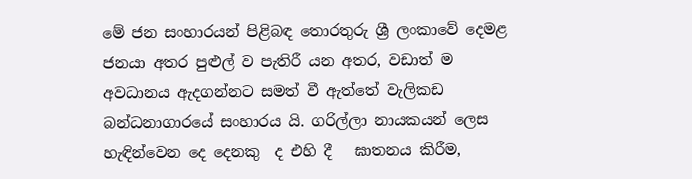මේ ජන සංහාරයන් පිළිබඳ තොරතුරු ශ්‍රී ලංකාවේ දෙමළ ජනයා අතර පුළුල් ව පැතිරී යන අතර, වඩාත් ම අවධානය ඇදගන්නට සමත් වී ඇත්තේ වැලිකඩ බන්ධනාගාරයේ සංහාරය යි. ගරිල්ලා නායකයන් ලෙස හැඳින්වෙන දෙ දෙනකු  ද එහි දී   ඝාතනය කිරීම,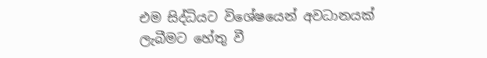එම සිද්ධියට විශේෂයෙන් අවධානයක් ලැබීමට හේතු වී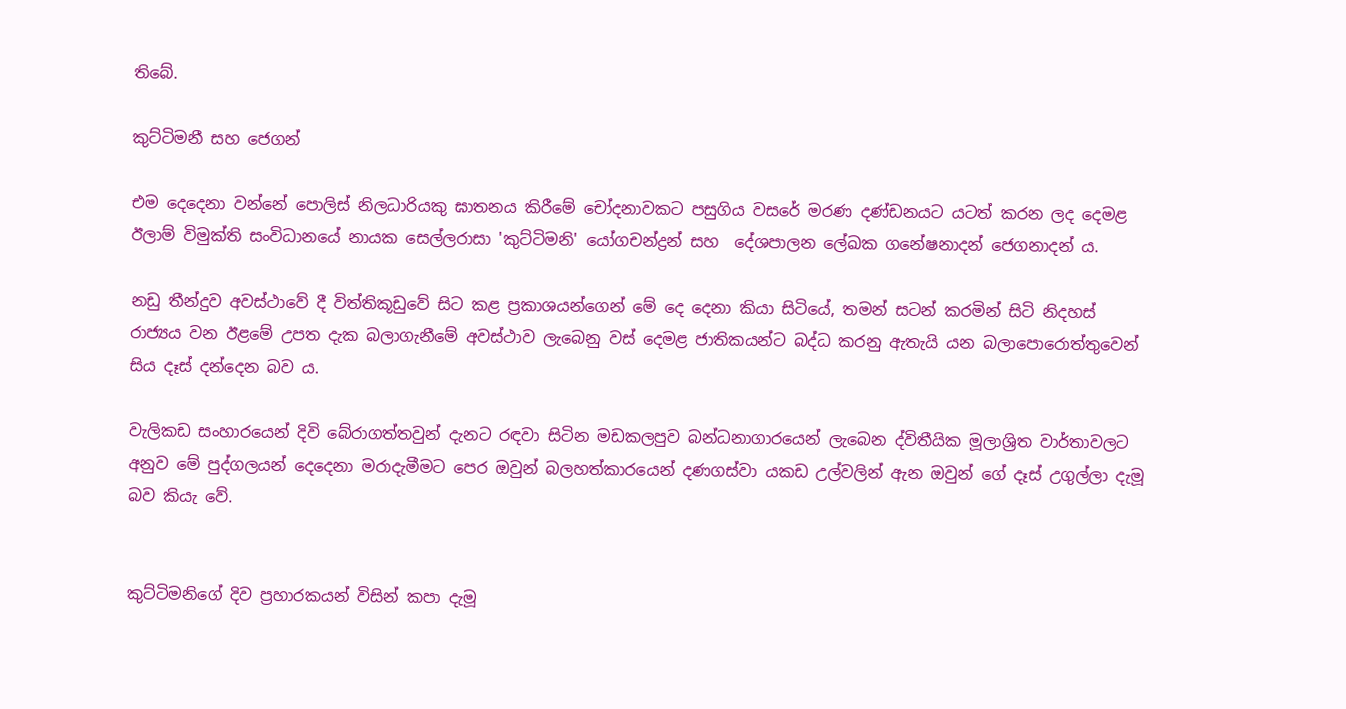තිබේ.

කුට්ටිමනී සහ ජෙගන්

එම දෙදෙනා වන්නේ පොලිස් නිලධාරියකු ඝාතනය කිරීමේ චෝදනාවකට පසුගිය වසරේ මරණ දණ්ඩනයට යටත් කරන ලද දෙමළ ඊලාම් විමුක්ති සංවිධානයේ නායක සෙල්ලරාසා 'කුට්ටිමනි' යෝගචන්ද්‍රන් සහ  දේශපාලන ලේඛක ගනේෂනාදන් ජෙගනාදන් ය.

නඩු තීන්දුව අවස්ථාවේ දී විත්තිකූඩුවේ සිට කළ ප්‍රකාශයන්ගෙන් මේ දෙ දෙනා කියා සිටියේ, තමන් සටන් කරමින් සිටි නිදහස් රාජ්‍යය වන ඊළමේ උපත දැක බලාගැනීමේ අවස්ථාව ලැබෙනු වස් දෙමළ ජාතිකයන්ට බද්ධ කරනු ඇතැයි යන බලාපොරොත්තුවෙන් සිය දෑස් දන්දෙන බව ය.

වැලිකඩ සංහාරයෙන් දිවි බේරාගත්තවුන් දැනට රඳවා සිටින මඩකලපුව බන්ධනාගාරයෙන් ලැබෙන ද්විතීයික මූලාශ්‍රිත වාර්තාවලට අනුව මේ පුද්ගලයන් දෙදෙනා මරාදැමීමට පෙර ඔවුන් බලහත්කාරයෙන් දණගස්වා යකඩ උල්වලින් ඇන ඔවුන් ගේ දෑස් උගුල්ලා දැමූ බව කියැ වේ.


කුට්ටිමනිගේ දිව ප්‍රහාරකයන් විසින් කපා දැමූ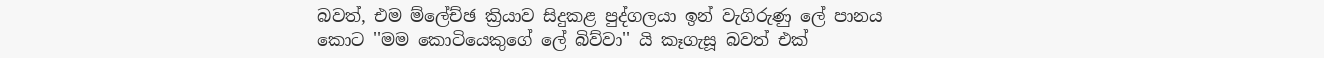බවත්, එම ම්ලේච්ඡ ක්‍රියාව සිදුකළ පුද්ගලයා ඉන් වැගිරුණු ලේ පානය කොට ''මම කොටියෙකුගේ ලේ බිව්වා'' යි කෑගැසූ බවත් එක්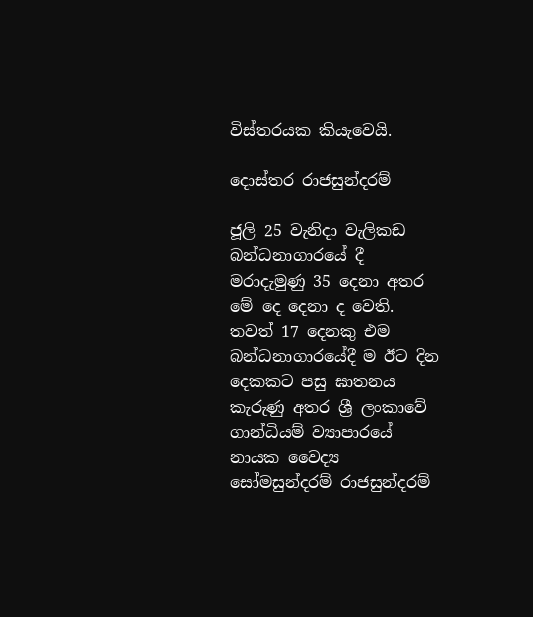විස්තරයක කියැවෙයි.

දොස්තර රාජසුන්දරම්

ජූලි 25 වැනිදා වැලිකඩ බන්ධනාගාරයේ දී මරාදැමුණු 35 දෙනා අතර මේ දෙ දෙනා ද වෙති. තවත් 17 දෙනකු එම බන්ධනාගාරයේදී ම ඊට දින දෙකකට පසු ඝාතනය කැරුණු අතර ශ්‍රී ලංකාවේ ගාන්ධියම් ව්‍යාපාරයේ නායක වෛද්‍ය සෝමසුන්දරම් රාජසුන්දරම්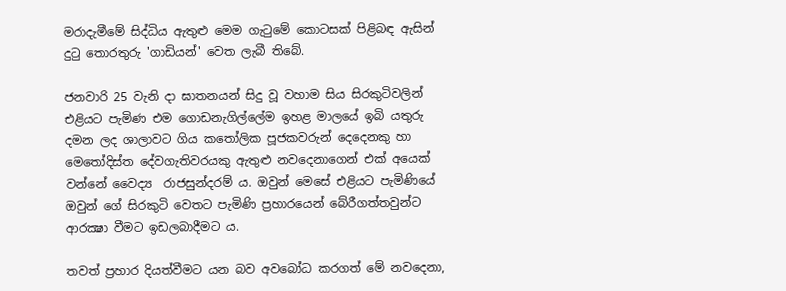මරාදැමීමේ සිද්ධිය ඇතුළු මෙම ගැටුමේ කොටසක් පිළිබඳ ඇසින් දුටු තොරතුරු 'ගාඩියන්' වෙත ලැබී තිබේ.

ජනවාරි 25 වැනි දා ඝාතනයන් සිදු වූ වහාම සිය සිරකුටිවලින් එළියට පැමිණ එම ගොඩනැගිල්ලේම ඉහළ මාලයේ ඉබි යතුරු දමන ලද ශාලාවට ගිය කතෝලික පූජකවරුන් දෙදෙනකු හා මෙතෝදිස්ත දේවගැතිවරයකු ඇතුළු නවදෙනාගෙන් එක් අයෙක් වන්නේ වෛද්‍ය  රාජසුන්දරම් ය. ඔවුන් මෙසේ එළියට පැමිණියේ ඔවුන් ගේ සිරකුටි වෙතට පැමිණි ප්‍රහාරයෙන් බේරීගත්තවුන්ට ආරක්‍ෂා වීමට ඉඩලබාදීමට ය.

තවත් ප්‍රහාර දියත්වීමට යන බව අවබෝධ කරගත් මේ නවදෙනා,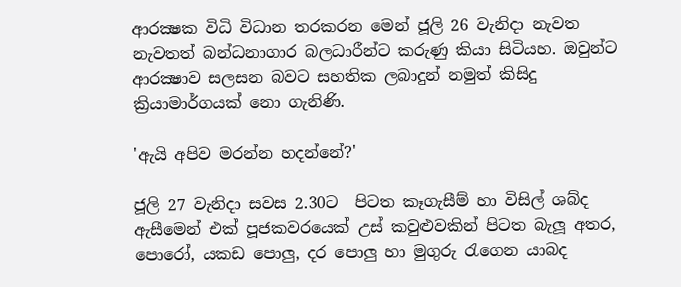ආරක්‍ෂක විධි විධාන තරකරන මෙන් ජූලි 26 වැනිදා නැවත නැවතත් බන්ධනාගාර බලධාරීන්ට කරුණු කියා සිටියහ. ඔවුන්ට ආරක්‍ෂාව සලසන බවට සහතික ලබාදුන් නමුත් කිසිදු ක්‍රියාමාර්ගයක් නො ගැනිණි.

'ඇයි අපිව මරන්න හදන්නේ?'

ජූලි 27 වැනිදා සවස 2.30ට  පිටත කෑගැසීම් හා විසිල් ශබ්ද ඇසීමෙන් එක් පූජකවරයෙක් උස් කවුළුවකින් පිටත බැලූ අතර, පොරෝ, යකඩ පොලු, දර පොලු හා මුගුරු රැගෙන යාබද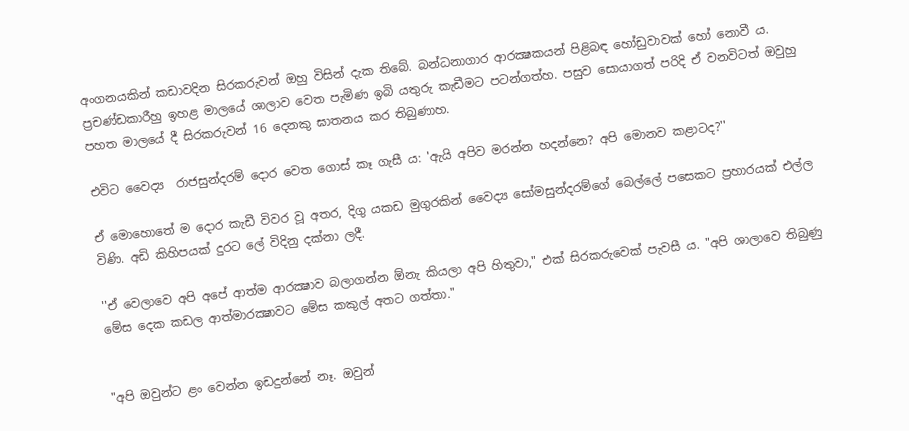අංගනයකින් කඩාවදින සිරකරුවන් ඔහු විසින් දැක තිබේ. බන්ධනාගාර ආරක්‍ෂකයන් පිළිබඳ හෝඩුවාවක් හෝ නොවී ය. ප්‍රචණ්ඩකාරීහු ඉහළ මාලයේ ශාලාව වෙත පැමිණ ඉබි යතුරු කැඩීමට පටන්ගත්හ. පසුව සොයාගත් පරිදි ඒ වනවිටත් ඔවුහු පහත මාලයේ දී සිරකරුවන් 16 දෙනකු ඝාතනය කර තිබුණාහ.

එවිට වෛද්‍ය  රාජසුන්දරම් දොර වෙත ගොස් කෑ ගැසී ය: 'ඇයි අපිව මරන්න හදන්නෙ? අපි මොනව කළාටද?''

ඒ මොහොතේ ම දොර කැඩී විවර වූ අතර, දිගු යකඩ මුගුරකින් වෛද්‍ය සෝමසුන්දරම්ගේ බෙල්ලේ පසෙකට ප්‍රහාරයක් එල්ල විණි. අඩි කිහිපයක් දුරට ලේ විදිනු දක්නා ලදී.

''ඒ වෙලාවෙ අපි අපේ ආත්ම ආරක්‍ෂාව බලාගන්න ඕනැ කියලා අපි හිතුවා," එක් සිරකරුවෙක් පැවසී ය. "අපි ශාලාවෙ තිබුණු මේස දෙක කඩල ආත්මාරක්‍ෂාවට මේස කකුල් අතට ගත්තා."


"අපි ඔවුන්ට ළං වෙන්න ඉඩදුන්නේ නෑ. ඔවුන්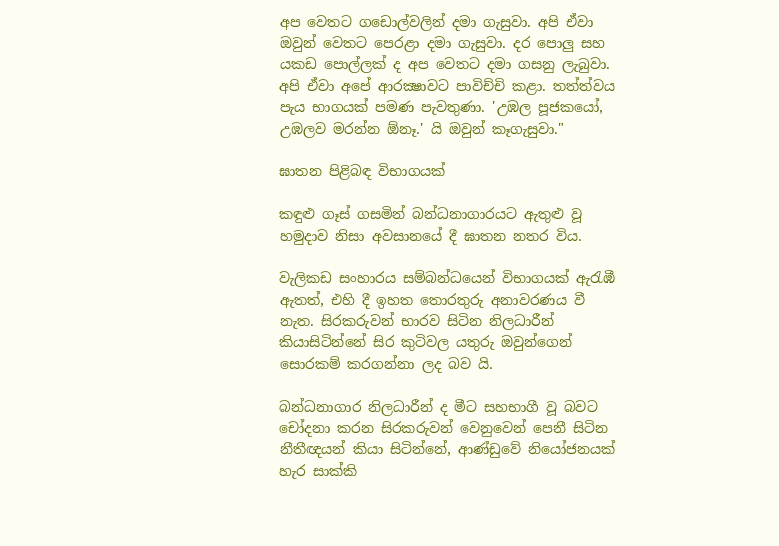අප වෙතට ගඩොල්වලින් දමා ගැසුවා. අපි ඒවා ඔවුන් වෙතට පෙරළා දමා ගැසුවා. දර පොලු සහ යකඩ පොල්ලක් ද අප වෙතට දමා ගසනු ලැබුවා. අපි ඒවා අපේ ආරක්‍ෂාවට පාවිච්චි කළා. තත්ත්වය පැය භාගයක් පමණ පැවතුණා. 'උඹල පූජකයෝ, උඹලව මරන්න ඕනෑ.' යි ඔවුන් කෑගැසුවා."

ඝාතන පිළිබඳ විභාගයක්

කඳුළු ගෑස් ගසමින් බන්ධනාගාරයට ඇතුළු වූ හමුදාව නිසා අවසානයේ දී ඝාතන නතර විය.

වැලිකඩ සංහාරය සම්බන්ධයෙන් විභාගයක් ඇරැඹී ඇතත්, එහි දී ඉහත තොරතුරු අනාවරණය වී නැත. සිරකරුවන් භාරව සිටින නිලධාරීන් කියාසිටින්නේ සිර කුටිවල යතුරු ඔවුන්ගෙන් සොරකම් කරගන්නා ලද බව යි.

බන්ධනාගාර නිලධාරීන් ද මීට සහභාගී වූ බවට චෝදනා කරන සිරකරුවන් වෙනුවෙන් පෙනී සිටින නීතීඥයන් කියා සිටින්නේ, ආණ්ඩුවේ නියෝජනයක් හැර සාක්කි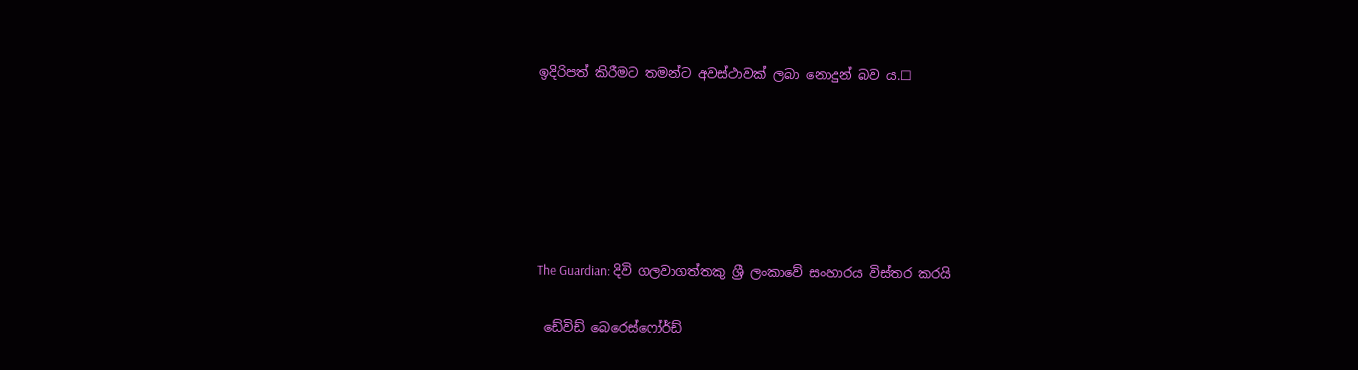ඉදිරිපත් කිරීමට තමන්ට අවස්ථාවක් ලබා නොදුන් බව ය.☐






The Guardian: දිවි ගලවාගත්තකු ශ්‍රී ලංකාවේ සංහාරය විස්තර කරයි

 ඩේවිඩ් බෙරෙස්ෆෝර්ඩ්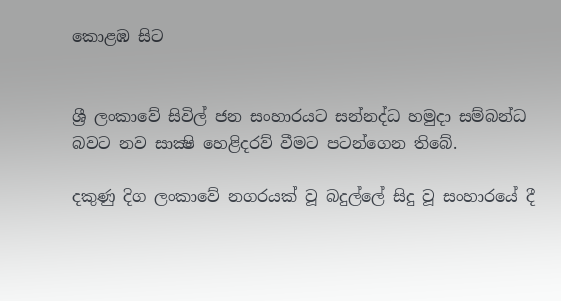කොළඹ සිට


ශ්‍රී ලංකාවේ සිවිල් ජන සංහාරයට සන්නද්ධ හමුදා සම්බන්ධ බවට නව සාක්‍ෂි හෙළිදරව් වීමට පටන්ගෙන තිබේ.

දකුණු දිග ලංකාවේ නගරයක් වූ බදුල්ලේ සිදු වූ සංහාරයේ දී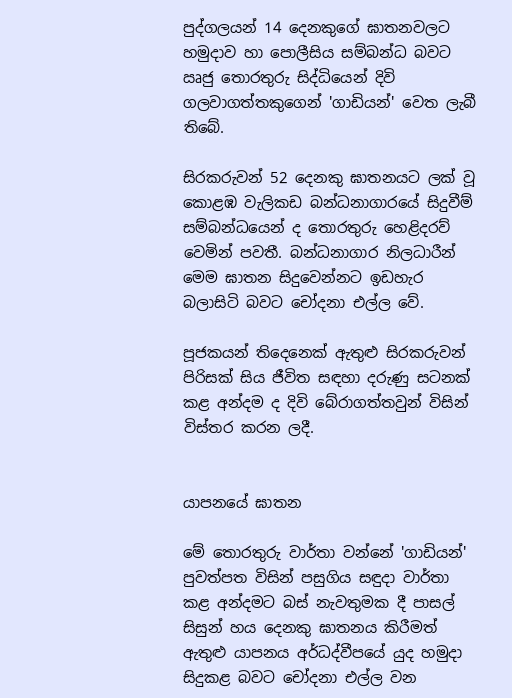පුද්ගලයන් 14 දෙනකුගේ ඝාතනවලට හමුදාව හා පොලීසිය සම්බන්ධ බවට ඍජු තොරතුරු සිද්ධියෙන් දිවි ගලවාගත්තකුගෙන් 'ගාඩියන්' වෙත ලැබී තිබේ.

සිරකරුවන් 52 දෙනකු ඝාතනයට ලක් වූ කොළඹ වැලිකඩ බන්ධනාගාරයේ සිදුවීම් සම්බන්ධයෙන් ද තොරතුරු හෙළිදරව් වෙමින් පවතී. බන්ධනාගාර නිලධාරීන් මෙම ඝාතන සිදුවෙන්නට ඉඩහැර බලාසිටි බවට චෝදනා එල්ල වේ.

පූජකයන් තිදෙනෙක් ඇතුළු සිරකරුවන් පිරිසක් සිය ජීවිත සඳහා දරුණු සටනක් කළ අන්දම ද දිවි බේරාගත්තවුන් විසින් විස්තර කරන ලදී.


යාපනයේ ඝාතන

මේ තොරතුරු වාර්තා වන්නේ 'ගාඩියන්' පුවත්පත විසින් පසුගිය සඳුදා වාර්තා කළ අන්දමට බස් නැවතුමක දී පාසල් සිසුන් හය දෙනකු ඝාතනය කිරීමත් ඇතුළු යාපනය අර්ධද්වීපයේ යුද හමුදා සිදුකළ බවට චෝදනා එල්ල වන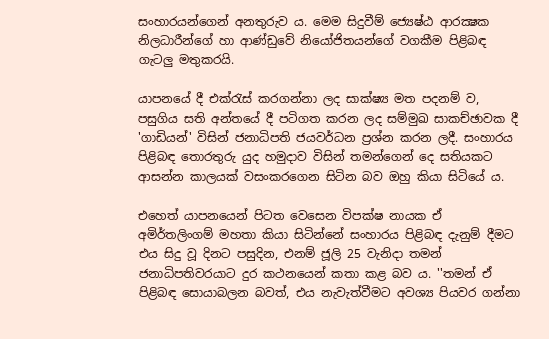සංහාරයන්ගෙන් අනතුරුව ය. මෙම සිදුවීම් ජ්‍යෙෂ්ඨ ආරක්‍ෂක නිලධාරීන්ගේ හා ආණ්ඩුවේ නියෝජිතයන්ගේ වගකීම පිළිබඳ ගැටලු මතුකරයි.

යාපනයේ දී එක්රැස් කරගන්නා ලද සාක්ෂ්‍ය මත පදනම් ව, පසුගිය සති අන්තයේ දී පටිගත කරන ලද සම්මුඛ සාකච්ඡාවක දී  'ගාඩියන්' විසින් ජනාධිපති ජයවර්ධන ප්‍රශ්න කරන ලදී. සංහාරය පිළිබඳ තොරතුරු යුද හමුදාව විසින් තමන්ගෙන් දෙ සතියකට ආසන්න කාලයක් වසංකරගෙන සිටින බව ඔහු කියා සිටියේ ය.

එහෙත් යාපනයෙන් පිටත වෙසෙන විපක්ෂ නායක ඒ අමිර්තලිංගම් මහතා කියා සිටින්නේ සංහාරය පිළිබඳ දැනුම් දීමට එය සිදු වූ දිනට පසුදින, එනම් ජූලි 25 වැනිදා තමන් ජනාධිපතිවරයාට දුර කථනයෙන් කතා කළ බව ය. ''තමන් ඒ පිළිබඳ සොයාබලන බවත්, එය නැවැත්වීමට අවශ්‍ය පියවර ගන්නා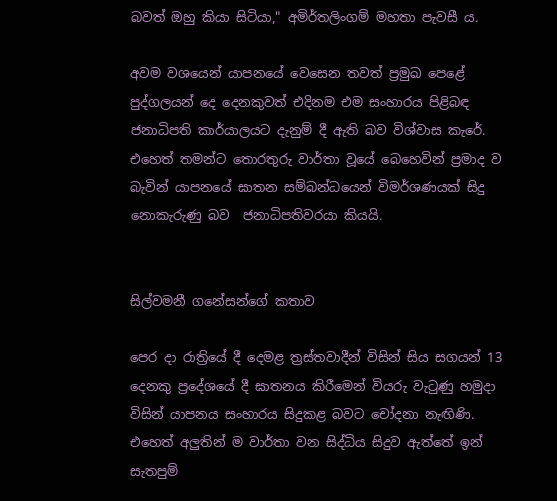බවත් ඔහු කියා සිටියා," අමිර්තලිංගම් මහතා පැවසී ය.

අවම වශයෙන් යාපනයේ වෙසෙන තවත් ප්‍රමුඛ පෙළේ පුද්ගලයන් දෙ දෙනකුවත් එදිනම එම සංහාරය පිළිබඳ ජනාධිපති කාර්යාලයට දැනුම් දී ඇති බව විශ්වාස කැරේ. එහෙත් තමන්ට තොරතුරු වාර්තා වූයේ බෙහෙවින් ප්‍රමාද ව බැවින් යාපනයේ ඝාතන සම්බන්ධයෙන් විමර්ශණයක් සිදු නොකැරුණු බව  ජනාධිපතිවරයා කියයි.


සිල්වමනී ගනේසන්ගේ කතාව

පෙර දා රාත්‍රියේ දී දෙමළ ත්‍රස්තවාදීන් විසින් සිය සගයන් 13 දෙනකු ප්‍රදේශයේ දී ඝාතනය කිරීමෙන් වියරු වැටුණු හමුදා විසින් යාපනය සංහාරය සිදුකළ බවට චෝදනා නැඟිණි. එහෙත් අලුතින් ම වාර්තා වන සිද්ධිය සිදුව ඇත්තේ ඉන් සැතපුම්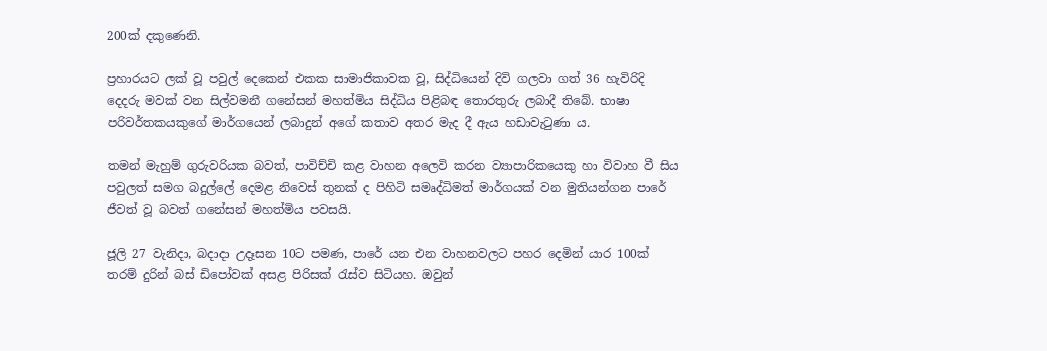200ක් දකුණෙනි.

ප්‍රහාරයට ලක් වූ පවුල් දෙකෙන් එකක සාමාජිකාවක වූ, සිද්ධියෙන් දිවි ගලවා ගත් 36 හැවිරිදි දෙදරු මවක් වන සිල්වමනී ගනේසන් මහත්මිය සිද්ධිය පිළිබඳ තොරතුරු ලබාදී තිබේ. භාෂා පරිවර්තකයකුගේ මාර්ගයෙන් ලබාදුන් අගේ කතාව අතර මැද දී ඇය හඩාවැටුණා ය.

තමන් මැහුම් ගුරුවරියක බවත්, පාවිච්චි කළ වාහන අලෙවි කරන ව්‍යාපාරිකයෙකු හා විවාහ වී සිය පවුලත් සමග බදුල්ලේ දෙමළ නිවෙස් තුනක් ද පිහිටි සමෘද්ධිමත් මාර්ගයක් වන මුතියන්ගන පාරේ ජීවත් වූ බවත් ගනේසන් මහත්මිය පවසයි.

ජූලි 27 වැනිදා, බදාදා උදෑසන 10ට පමණ, පාරේ යන එන වාහනවලට පහර දෙමින් යාර 100ක් තරම් දුරින් බස් ඩිපෝවක් අසළ පිරිසක් රැස්ව සිටියහ. ඔවුන්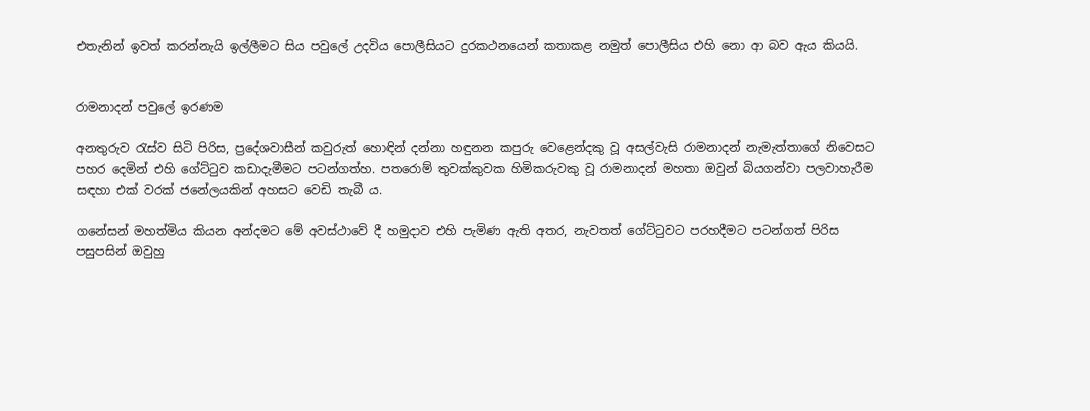එතැනින් ඉවත් කරන්නැයි ඉල්ලීමට සිය පවුලේ උදවිය පොලීසියට දුරකථනයෙන් කතාකළ නමුත් පොලීසිය එහි නො ආ බව ඇය කියයි.


රාමනාදන් පවුලේ ඉරණම

අනතුරුව රැස්ව සිටි පිරිස, ප්‍රදේශවාසීන් කවුරුත් හොඳින් දන්නා හඳුනන කපුරු වෙළෙන්දකු වූ අසල්වැසි රාමනාදන් නැමැත්තාගේ නිවෙසට පහර දෙමින් එහි ගේට්ටුව කඩාදැමීමට පටන්ගත්හ. පතරොම් තුවක්කුවක හිමිකරුවකු වූ රාමනාදන් මහතා ඔවුන් බියගන්වා පලවාහැරීම සඳහා එක් වරක් ජනේලයකින් අහසට වෙඩි තැබී ය.

ගනේසන් මහත්මිය කියන අන්දමට මේ අවස්ථාවේ දී හමුදාව එහි පැමිණ ඇති අතර, නැවතත් ගේට්ටුවට පරහදීමට පටන්ගත් පිරිස පසුපසින් ඔවුහු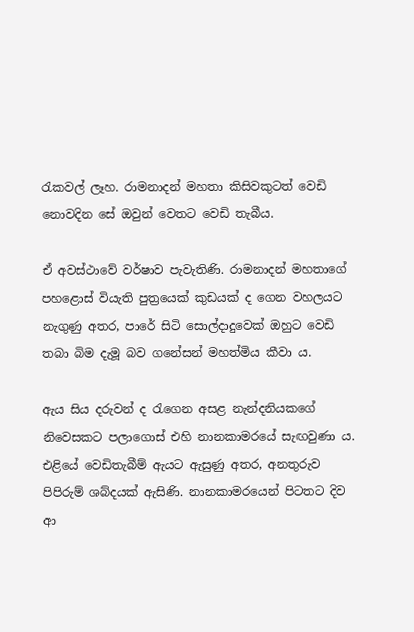රැකවල් ලෑහ. රාමනාදන් මහතා කිසිවකුටත් වෙඩි නොවදින සේ ඔවුන් වෙතට වෙඩි තැබීය.

ඒ අවස්ථාවේ වර්ෂාව පැවැතිණි. රාමනාදන් මහතාගේ පහළොස් වියැති පුත්‍රයෙක් කුඩයක් ද ගෙන වහලයට නැගුණු අතර, පාරේ සිටි සොල්දාදුවෙක් ඔහුට වෙඩි තබා බිම දැමූ බව ගනේසන් මහත්මිය කීවා ය.

ඇය සිය දරුවන් ද රැගෙන අසළ නැන්දනියකගේ නිවෙසකට පලාගොස් එහි නානකාමරයේ සැඟවුණා ය. එළියේ වෙඩිතැබීම් ඇයට ඇසුණු අතර, අනතුරුව පිපිරුම් ශබ්දයක් ඇසිණි. නානකාමරයෙන් පිටතට දිව ආ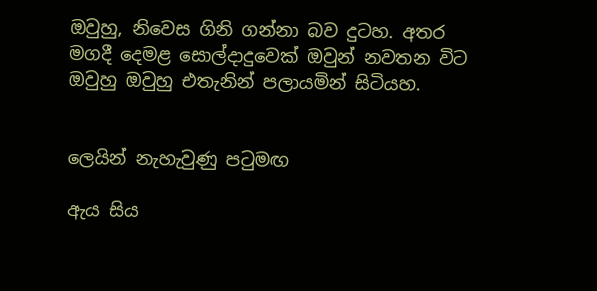ඔවුහු, නිවෙස ගිනි ගන්නා බව දුටහ. අතර මගදී දෙමළ සොල්දාදුවෙක් ඔවුන් නවතන විට ඔවුහු ඔවුහු එතැනින් පලායමින් සිටියහ.


ලෙයින් නැහැවුණු පටුමඟ

ඇය සිය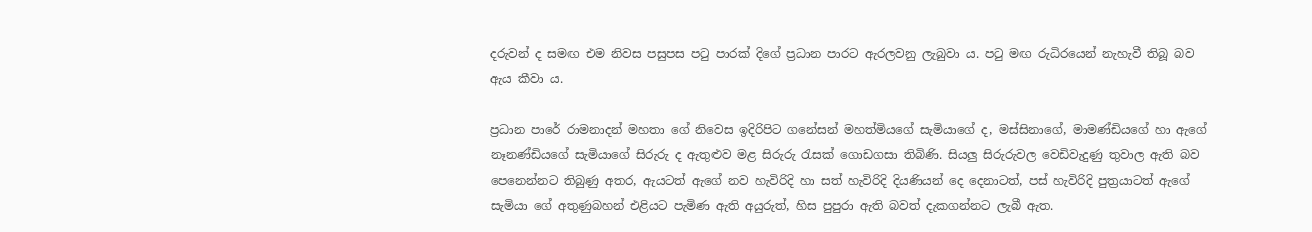දරුවන් ද සමඟ එම නිවස පසුපස පටු පාරක් දිගේ ප්‍රධාන පාරට ඇරලවනු ලැබුවා ය. පටු මඟ රුධිරයෙන් නැහැවී තිබූ බව ඇය කීවා ය.

ප්‍රධාන පාරේ රාමනාදන් මහතා ගේ නිවෙස ඉදිරිපිට ගනේසන් මහත්මියගේ සැමියාගේ ද, මස්සිනාගේ, මාමණ්ඩියගේ හා ඇගේ නෑනණ්ඩියගේ සැමියාගේ සිරුරු ද ඇතුළුව මළ සිරුරු රැසක් ගොඩගසා තිබිණි. සියලු සිරුරුවල වෙඩිවැදුණු තුවාල ඇති බව පෙනෙන්නට තිබුණු අතර, ඇයටත් ඇගේ නව හැවිරිදි හා සත් හැවිරිදි දියණියන් දෙ දෙනාටත්, පස් හැවිරිදි පුත්‍රයාටත් ඇගේ සැමියා ගේ අතුණුබහන් එළියට පැමිණ ඇති අයුරුත්, හිස පුපුරා ඇති බවත් දැකගන්නට ලැබී ඇත.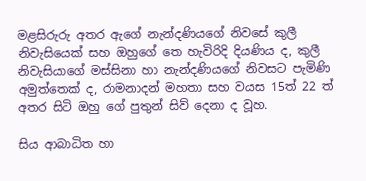මළසිරුරු අතර ඇගේ නැන්දණියගේ නිවසේ කුලී නිවැසියෙක් සහ ඔහුගේ තෙ හැවිරිදි දියණිය ද, කුලී නිවැසියාගේ මස්සිනා හා නැන්දණියගේ නිවසට පැමිණි අමුත්තෙක් ද, රාමනාදන් මහතා සහ වයස 15ත් 22 ත් අතර සිටි ඔහු ගේ පුතුන් සිව් දෙනා ද වූහ.

සිය ආබාධිත හා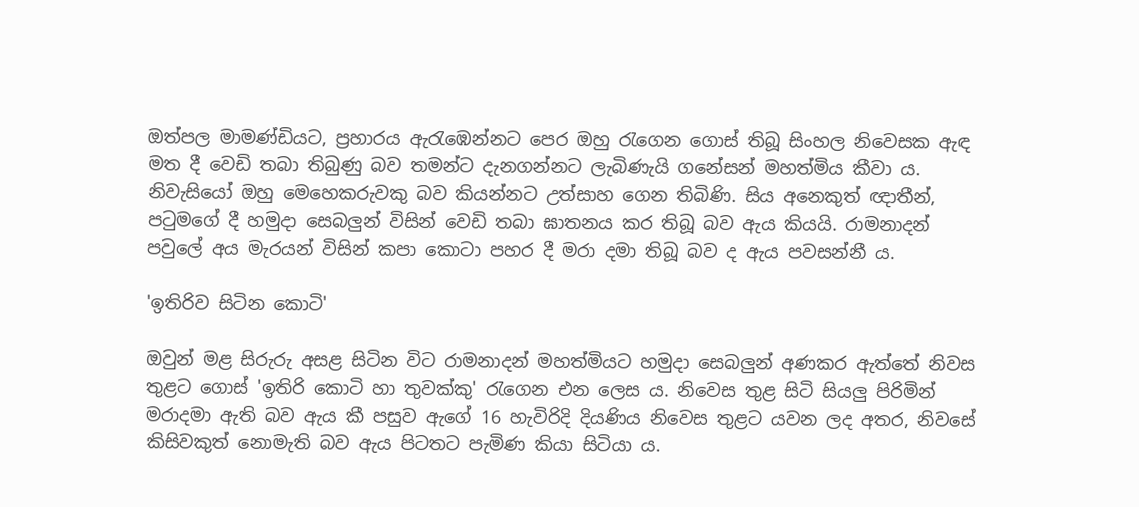ඔත්පල මාමණ්ඩියට, ප්‍රහාරය ඇරැඹෙන්නට පෙර ඔහු රැගෙන ගොස් තිබූ සිංහල නිවෙසක ඇඳ මත දී වෙඩි තබා තිබුණු බව තමන්ට දැනගන්නට ලැබිණැයි ගනේසන් මහත්මිය කීවා ය. නිවැසියෝ ඔහු මෙහෙකරුවකු බව කියන්නට උත්සාහ ගෙන තිබිණි. සිය අනෙකුත් ඥාතීන්, පටුමගේ දී හමුදා සෙබලුන් විසින් වෙඩි තබා ඝාතනය කර තිබූ බව ඇය කියයි. රාමනාදන් පවුලේ අය මැරයන් විසින් කපා කොටා පහර දී මරා දමා තිබූ බව ද ඇය පවසන්නී ය.

'ඉතිරිව සිටින කොටි'

ඔවුන් මළ සිරුරු අසළ සිටින විට රාමනාදන් මහත්මියට හමුදා සෙබලුන් අණකර ඇත්තේ නිවස තුළට ගොස් 'ඉතිරි කොටි හා තුවක්කු' රැගෙන එන ලෙස ය. නිවෙස තුළ සිටි සියලු පිරිමින් මරාදමා ඇති බව ඇය කී පසුව ඇගේ 16 හැවිරිදි දියණිය නිවෙස තුළට යවන ලද අතර, නිවසේ කිසිවකුත් නොමැති බව ඇය පිටතට පැමිණ කියා සිටියා ය.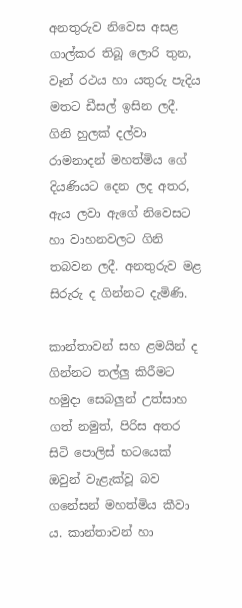අනතුරුව නිවෙස අසළ ගාල්කර තිබූ ලොරි තුන, වෑන් රථය හා යතුරු පැදිය මතට ඩීසල් ඉසින ලදී. ගිනි හුලක් දල්වා රාමනාදන් මහත්මිය ගේ දියණියට දෙන ලද අතර, ඇය ලවා ඇගේ නිවෙසට හා වාහනවලට ගිනි තබවන ලදී. අනතුරුව මළ සිරුරු ද ගින්නට දැමිණි.

කාන්තාවන් සහ ළමයින් ද ගින්නට තල්ලු කිරීමට හමුදා සෙබලුන් උත්සාහ ගත් නමුත්, පිරිස අතර සිටි පොලිස් භටයෙක් ඔවුන් වැළැක්වූ බව ගනේසන් මහත්මිය කීවා ය. කාන්තාවන් හා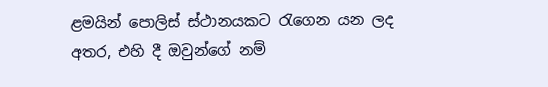ළමයින් පොලිස් ස්ථානයකට රැගෙන යන ලද අතර, එහි දී ඔවුන්ගේ නම්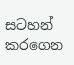සටහන් කරගෙන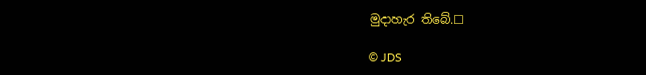මුදාහැර තිබේ.☐

© JDS